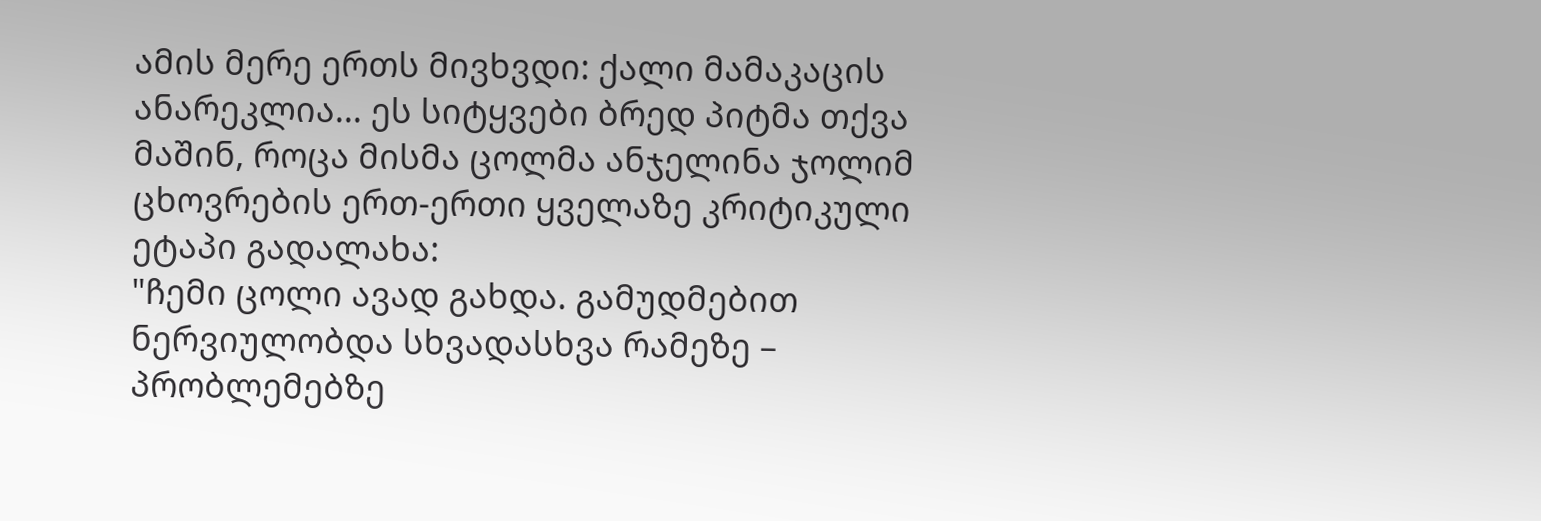ამის მერე ერთს მივხვდი: ქალი მამაკაცის ანარეკლია... ეს სიტყვები ბრედ პიტმა თქვა მაშინ, როცა მისმა ცოლმა ანჯელინა ჯოლიმ ცხოვრების ერთ-ერთი ყველაზე კრიტიკული ეტაპი გადალახა:
"ჩემი ცოლი ავად გახდა. გამუდმებით ნერვიულობდა სხვადასხვა რამეზე – პრობლემებზე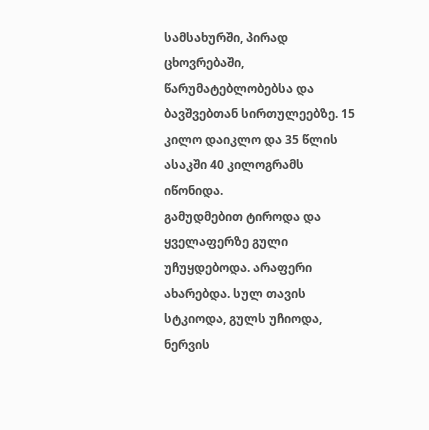სამსახურში, პირად ცხოვრებაში, წარუმატებლობებსა და ბავშვებთან სირთულეებზე. 15 კილო დაიკლო და 35 წლის ასაკში 40 კილოგრამს იწონიდა.
გამუდმებით ტიროდა და ყველაფერზე გული უჩუყდებოდა. არაფერი ახარებდა. სულ თავის სტკიოდა, გულს უჩიოდა, ნერვის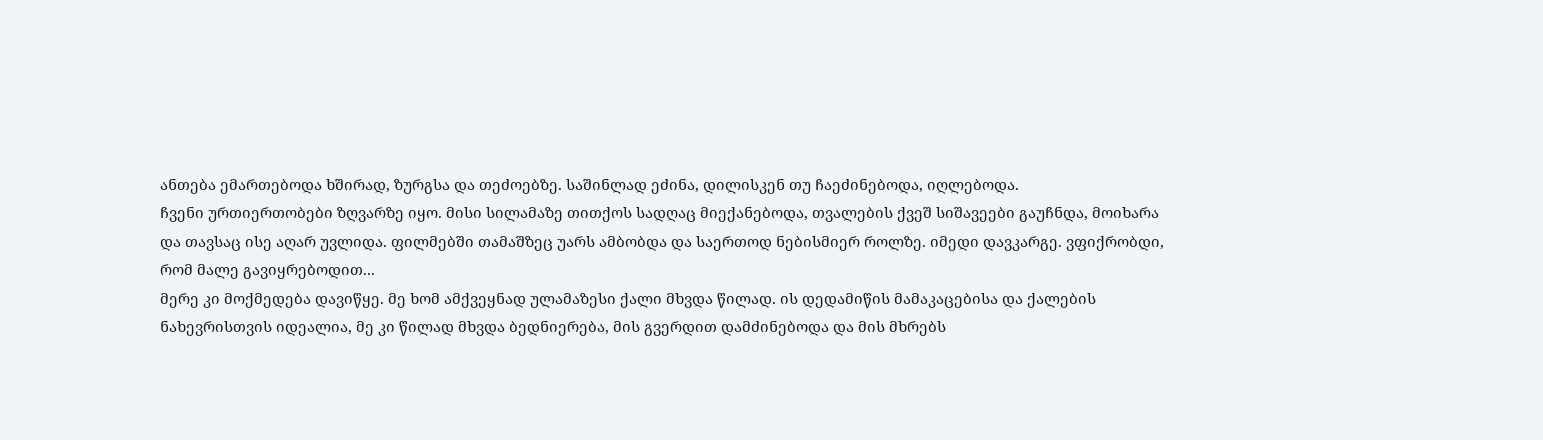ანთება ემართებოდა ხშირად, ზურგსა და თეძოებზე. საშინლად ეძინა, დილისკენ თუ ჩაეძინებოდა, იღლებოდა.
ჩვენი ურთიერთობები ზღვარზე იყო. მისი სილამაზე თითქოს სადღაც მიექანებოდა, თვალების ქვეშ სიშავეები გაუჩნდა, მოიხარა და თავსაც ისე აღარ უვლიდა. ფილმებში თამაშზეც უარს ამბობდა და საერთოდ ნებისმიერ როლზე. იმედი დავკარგე. ვფიქრობდი, რომ მალე გავიყრებოდით...
მერე კი მოქმედება დავიწყე. მე ხომ ამქვეყნად ულამაზესი ქალი მხვდა წილად. ის დედამიწის მამაკაცებისა და ქალების ნახევრისთვის იდეალია, მე კი წილად მხვდა ბედნიერება, მის გვერდით დამძინებოდა და მის მხრებს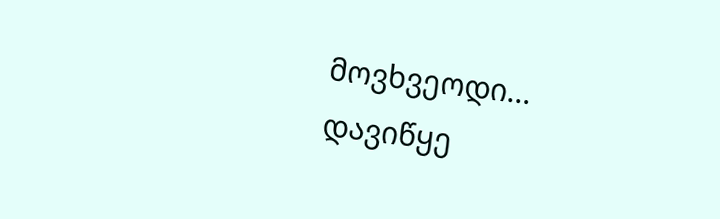მოვხვეოდი...
დავიწყე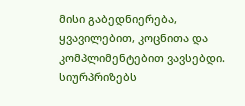მისი გაბედნიერება, ყვავილებით, კოცნითა და კომპლიმენტებით ვავსებდი. სიურპრიზებს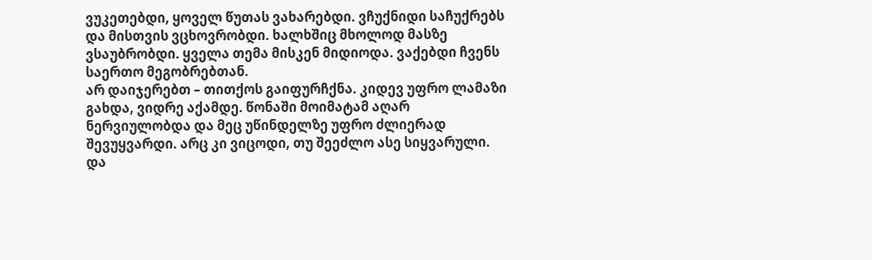ვუკეთებდი, ყოველ წუთას ვახარებდი. ვჩუქნიდი საჩუქრებს და მისთვის ვცხოვრობდი. ხალხშიც მხოლოდ მასზე ვსაუბრობდი. ყველა თემა მისკენ მიდიოდა. ვაქებდი ჩვენს საერთო მეგობრებთან.
არ დაიჯერებთ – თითქოს გაიფურჩქნა. კიდევ უფრო ლამაზი გახდა, ვიდრე აქამდე. წონაში მოიმატამ აღარ ნერვიულობდა და მეც უწინდელზე უფრო ძლიერად შევუყვარდი. არც კი ვიცოდი, თუ შეეძლო ასე სიყვარული.
და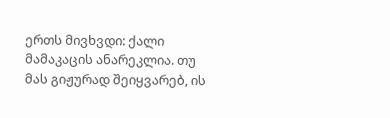ერთს მივხვდი: ქალი მამაკაცის ანარეკლია. თუ მას გიჟურად შეიყვარებ, ის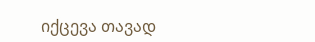იქცევა თავად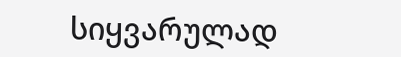სიყვარულად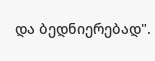და ბედნიერებად".